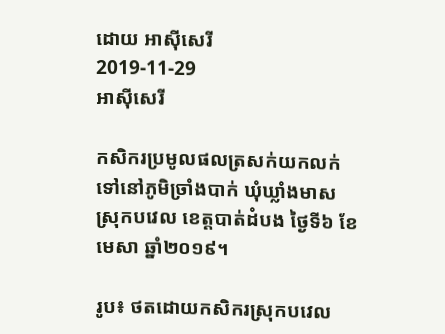ដោយ អាស៊ីសេរី
2019-11-29
អាស៊ីសេរី

កសិករប្រមូលផលត្រសក់យកលក់ទៅនៅភូមិច្រាំងបាក់ ឃុំឃ្លាំងមាស ស្រុកបវេល ខេត្តបាត់ដំបង ថ្ងៃទី៦ ខែមេសា ឆ្នាំ២០១៩។

រូប៖ ថតដោយកសិករស្រុកបវេល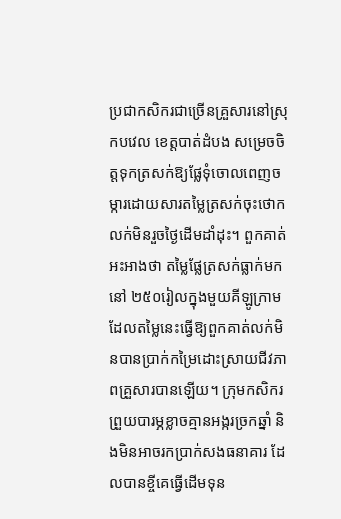ប្រជាកសិករជាច្រើនគ្រួសារនៅស្រុកបវេល ខេត្តបាត់ដំបង សម្រេចចិត្តទុកត្រសក់ឱ្យផ្លែទុំចោលពេញចម្ការដោយសារតម្លៃត្រសក់ចុះថោក លក់មិនរួចថ្ងៃដើមដាំដុះ។ ពួកគាត់អះអាងថា តម្លៃផ្លែត្រសក់ធ្លាក់មកនៅ ២៥០រៀលក្នុងមួយគីឡូក្រាម ដែលតម្លៃនេះធ្វើឱ្យពួកគាត់លក់មិនបានប្រាក់កម្រៃដោះស្រាយជីវភាពគ្រួសារបានឡើយ។ ក្រុមកសិករព្រួយបារម្ភខ្លាចគ្មានអង្ករច្រកឆ្នាំ និងមិនអាចរកប្រាក់សងធនាគារ ដែលបានខ្ចីគេធ្វើដើមទុន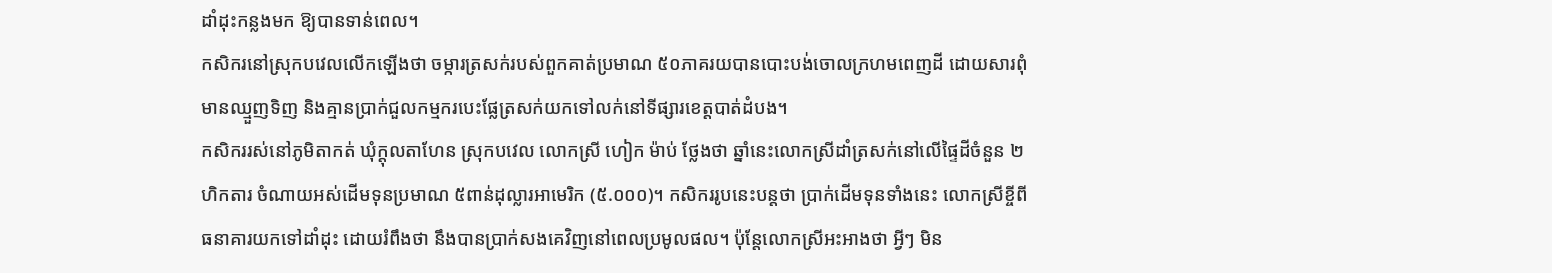ដាំដុះកន្លងមក ឱ្យបានទាន់ពេល។
កសិករនៅស្រុកបវេលលើកឡើងថា ចម្ការត្រសក់របស់ពួកគាត់ប្រមាណ ៥០ភាគរយបានបោះបង់ចោលក្រហមពេញដី ដោយសារពុំមានឈ្មួញទិញ និងគ្មានប្រាក់ជួលកម្មករបេះផ្លែត្រសក់យកទៅលក់នៅទីផ្សារខេត្តបាត់ដំបង។
កសិកររស់នៅភូមិតាកត់ ឃុំក្ដុលតាហែន ស្រុកបវេល លោកស្រី ហៀក ម៉ាប់ ថ្លែងថា ឆ្នាំនេះលោកស្រីដាំត្រសក់នៅលើផ្ទៃដីចំនួន ២ហិកតារ ចំណាយអស់ដើមទុនប្រមាណ ៥ពាន់ដុល្លារអាមេរិក (៥.០០០)។ កសិកររូបនេះបន្តថា ប្រាក់ដើមទុនទាំងនេះ លោកស្រីខ្ចីពីធនាគារយកទៅដាំដុះ ដោយរំពឹងថា នឹងបានប្រាក់សងគេវិញនៅពេលប្រមូលផល។ ប៉ុន្តែលោកស្រីអះអាងថា អ្វីៗ មិន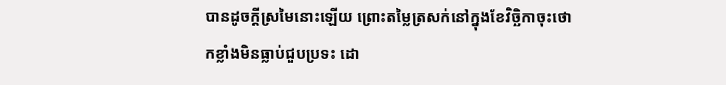បានដូចក្ដីស្រមៃនោះឡើយ ព្រោះតម្លៃត្រសក់នៅក្នុងខែវិច្ឆិកាចុះថោកខ្លាំងមិនធ្លាប់ជួបប្រទះ ដោ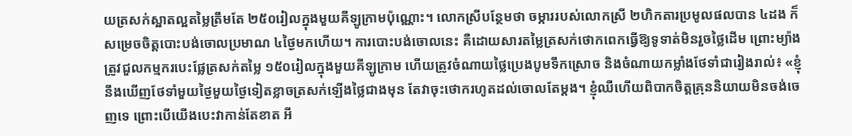យត្រសក់ស្អាតល្អតម្លៃត្រឹមតែ ២៥០រៀលក្នុងមួយគីឡូក្រាមប៉ុណ្ណោះ។ លោកស្រីបន្ថែមថា ចម្ការរបស់លោកស្រី ២ហិកតារប្រមូលផលបាន ៤ដង ក៏សម្រេចចិត្តបោះបង់ចោលប្រមាណ ៤ថ្ងៃមកហើយ។ ការបោះបង់ចោលនេះ គឺដោយសារតម្លៃត្រសក់ថោកពេកធ្វើឱ្យទូទាត់មិនរួចថ្លៃដើម ព្រោះម្យ៉ាង ត្រូវជួលកម្មករបេះផ្លែត្រសក់តម្លៃ ១៥០រៀលក្នុងមួយគីឡូក្រាម ហើយត្រូវចំណាយថ្លៃប្រេងបូមទឹកស្រោច និងចំណាយកម្លាំងថែទាំជារៀងរាល់៖ «ខ្ញុំនឹងឃើញថែទាំមួយថ្ងៃមួយថ្ងៃទៀតខ្លាចត្រសក់ឡើងថ្លៃជាងមុន តែវាចុះថោករហូតដល់ចោលតែម្ដង។ ខ្ញុំឈឺហើយពិបាកចិត្តគ្រុននិយាយមិនចង់ចេញទេ ព្រោះបើយើងបេះវាកាន់តែខាត អី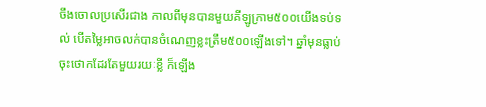ចឹងចោលប្រសើរជាង កាលពីមុនបានមួយគីឡូក្រាម៥០០យើងទប់ទល់ បើតម្លៃអាចលក់បានចំណេញខ្លះត្រឹម៥០០ឡើងទៅ។ ឆ្នាំមុនធ្លាប់ចុះថោកដែរតែមួយរយៈខ្លី ក៏ឡើង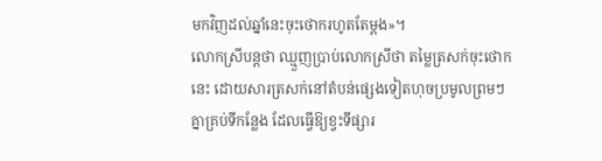មកវិញដល់ឆ្នាំនេះចុះថោករហូតតែម្ដង»។
លោកស្រីបន្តថា ឈ្មួញប្រាប់លោកស្រីថា តម្លៃត្រសក់ចុះថោកនេះ ដោយសារត្រសក់នៅតំបន់ផ្សេងទៀតហុចប្រមូលព្រមៗ គ្នាគ្រប់ទីកន្លែង ដែលធ្វើឱ្យខ្វះទីផ្សារ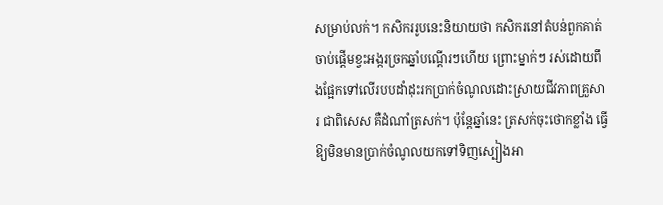សម្រាប់លក់។ កសិកររូបនេះនិយាយថា កសិករនៅតំបន់ពួកគាត់ ចាប់ផ្ដើមខ្វះអង្ករច្រកឆ្នាំបណ្ដើរៗហើយ ព្រោះម្នាក់ៗ រស់ដោយពឹងផ្អែកទៅលើរបបដាំដុះរកប្រាក់ចំណូលដោះស្រាយជីវភាពគ្រួសារ ជាពិសេស គឺដំណាំត្រសក់។ ប៉ុន្តែឆ្នាំនេះ ត្រសក់ចុះថោកខ្លាំង ធ្វើឱ្យមិនមានប្រាក់ចំណូលយកទៅទិញស្បៀងអា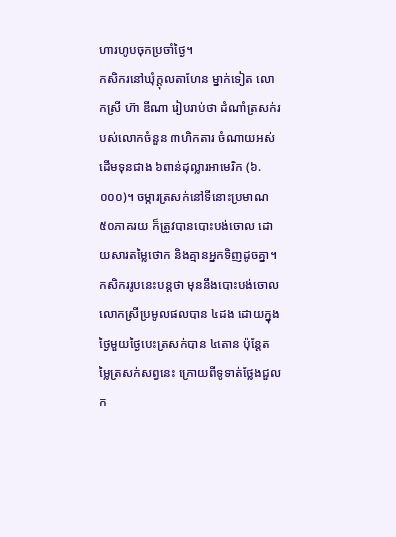ហារហូបចុកប្រចាំថ្ងៃ។
កសិករនៅឃុំក្ដុលតាហែន ម្នាក់ទៀត លោកស្រី ហ៊ា ឌីណា រៀបរាប់ថា ដំណាំត្រសក់របស់លោកចំនួន ៣ហិកតារ ចំណាយអស់ដើមទុនជាង ៦ពាន់ដុល្លារអាមេរិក (៦.០០០)។ ចម្ការត្រសក់នៅទីនោះប្រមាណ ៥០ភាគរយ ក៏ត្រូវបានបោះបង់ចោល ដោយសារតម្លៃថោក និងគ្មានអ្នកទិញដូចគ្នា។ កសិកររូបនេះបន្តថា មុននឹងបោះបង់ចោល លោកស្រីប្រមូលផលបាន ៤ដង ដោយក្នុងថ្ងៃមួយថ្ងៃបេះត្រសក់បាន ៤តោន ប៉ុន្តែតម្លៃត្រសក់សព្វនេះ ក្រោយពីទូទាត់ថ្លែងជួលក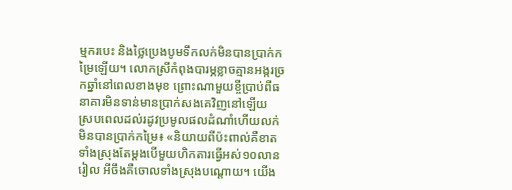ម្មករបេះ និងថ្លៃប្រេងបូមទឹកលក់មិនបានប្រាក់កម្រៃឡើយ។ លោកស្រីកំពុងបារម្ភខ្លាចគ្មានអង្ករច្រកឆ្នាំនៅពេលខាងមុខ ព្រោះណាមួយខ្ចីប្រាប់ពីធនាគារមិនទាន់មានប្រាក់សងគេវិញនៅឡើយ ស្របពេលដល់រដូវប្រមូលផលដំណាំហើយលក់មិនបានប្រាក់កម្រៃ៖ «និយាយពីប៉ះពាល់គឺខាតទាំងស្រុងតែម្ដងបើមួយហិកតារធ្វើអស់១០លានរៀល អីចឹងគឺចោលទាំងស្រុងបណ្ដោយ។ យើង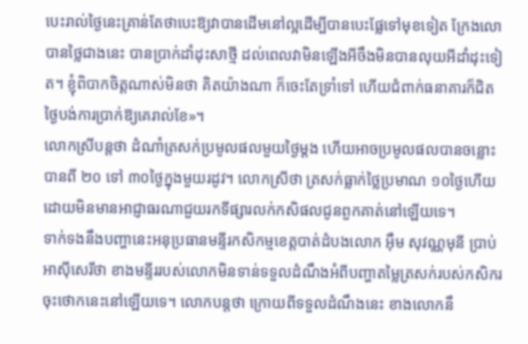បេះរាល់ថ្ងៃនេះគ្រាន់តែថាបេះឱ្យវាបានដើមនៅល្អដើម្បីបានបេះផ្លែទៅមុខទៀត ក្រែងលោបានថ្លៃជាងនេះ បានប្រាក់ដាំដុះសាថ្មី ដល់ពេលវាមិនឡើងអីចឹងមិនបានលុយអីដាំដុះទៀត។ ខ្ញុំពិបាកចិត្តណាស់មិនថា គិតយ៉ាងណា ក៏ចេះតែទ្រាំទៅ ហើយជំពាក់ធនាគារក៏ជិតថ្ងៃបង់ការប្រាក់ឱ្យគេរាល់ខែ»។
លោកស្រីបន្តថា ដំណាំត្រសក់ប្រមូលផលមួយថ្ងៃម្ដង ហើយអាចប្រមូលផលបានចន្លោះបានពី ២០ ទៅ ៣០ថ្ងៃក្នុងមួយរដូវ។ លោកស្រីថា ត្រសក់ធ្លាក់ថ្លៃប្រមាណ ១០ថ្ងៃហើយ ដោយមិនមានអាជ្ញាធរណាជួយរកទីផ្សារលក់កសិផលជូនពួកគាត់នៅឡើយទេ។
ទាក់ទងនឹងបញ្ហានេះអនុប្រធានមន្ទីរកសិកម្មខេត្តបាត់ដំបងលោក អ៊ឹម សុវណ្ណមុនី ប្រាប់អាស៊ីសេរីថា ខាងមន្ទីររបស់លោកមិនទាន់ទទួលដំណឹងអំពីបញ្ហាតម្លៃត្រសក់របស់កសិករចុះថោកនេះនៅឡើយទេ។ លោកបន្តថា ក្រោយពីទទួលដំណឹងនេះ ខាងលោកនឹ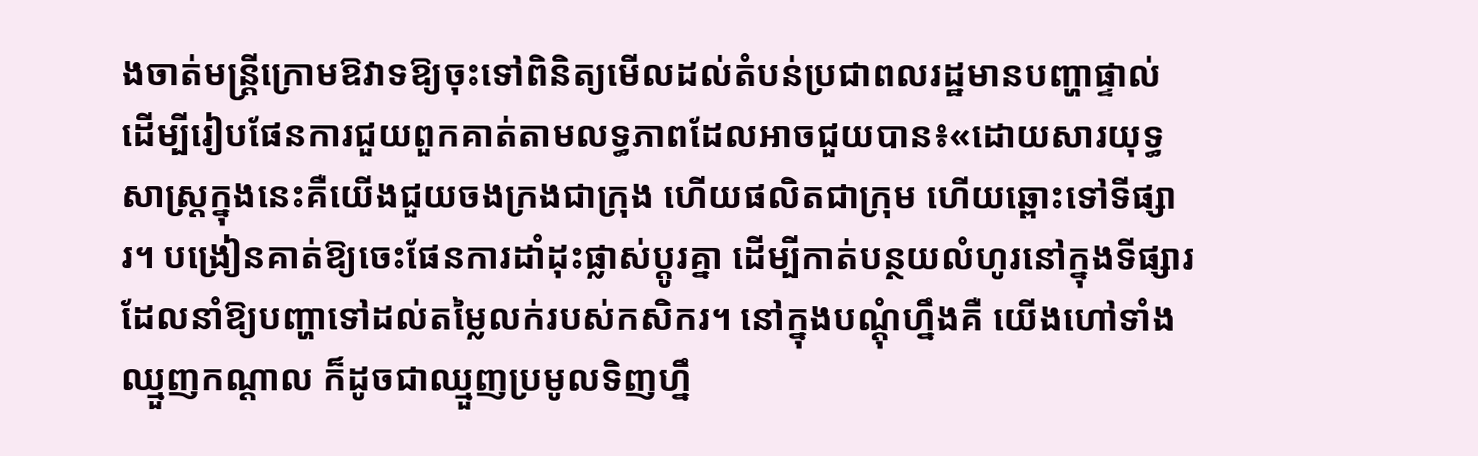ងចាត់មន្ត្រីក្រោមឱវាទឱ្យចុះទៅពិនិត្យមើលដល់តំបន់ប្រជាពលរដ្ឋមានបញ្ហាផ្ទាល់ ដើម្បីរៀបផែនការជួយពួកគាត់តាមលទ្ធភាពដែលអាចជួយបាន៖«ដោយសារយុទ្ធសាស្ត្រក្នុងនេះគឺយើងជួយចងក្រងជាក្រុង ហើយផលិតជាក្រុម ហើយឆ្ពោះទៅទីផ្សារ។ បង្រៀនគាត់ឱ្យចេះផែនការដាំដុះផ្លាស់ប្ដូរគ្នា ដើម្បីកាត់បន្ថយលំហូរនៅក្នុងទីផ្សារដែលនាំឱ្យបញ្ហាទៅដល់តម្លៃលក់របស់កសិករ។ នៅក្នុងបណ្ដុំហ្នឹងគឺ យើងហៅទាំងឈ្មួញកណ្ដាល ក៏ដូចជាឈ្មួញប្រមូលទិញហ្នឹ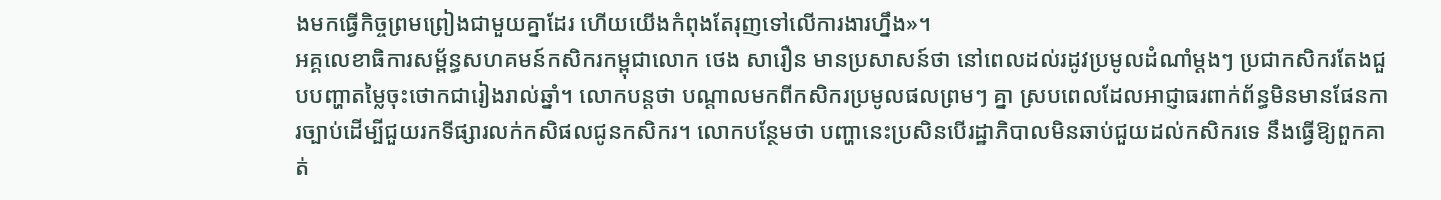ងមកធ្វើកិច្ចព្រមព្រៀងជាមួយគ្នាដែរ ហើយយើងកំពុងតែរុញទៅលើការងារហ្នឹង»។
អគ្គលេខាធិការសម្ព័ន្ធសហគមន៍កសិករកម្ពុជាលោក ថេង សារឿន មានប្រសាសន៍ថា នៅពេលដល់រដូវប្រមូលដំណាំម្ដងៗ ប្រជាកសិករតែងជួបបញ្ហាតម្លៃចុះថោកជារៀងរាល់ឆ្នាំ។ លោកបន្តថា បណ្ដាលមកពីកសិករប្រមូលផលព្រមៗ គ្នា ស្របពេលដែលអាជ្ញាធរពាក់ព័ន្ធមិនមានផែនការច្បាប់ដើម្បីជួយរកទីផ្សារលក់កសិផលជូនកសិករ។ លោកបន្ថែមថា បញ្ហានេះប្រសិនបើរដ្ឋាភិបាលមិនឆាប់ជួយដល់កសិករទេ នឹងធ្វើឱ្យពួកគាត់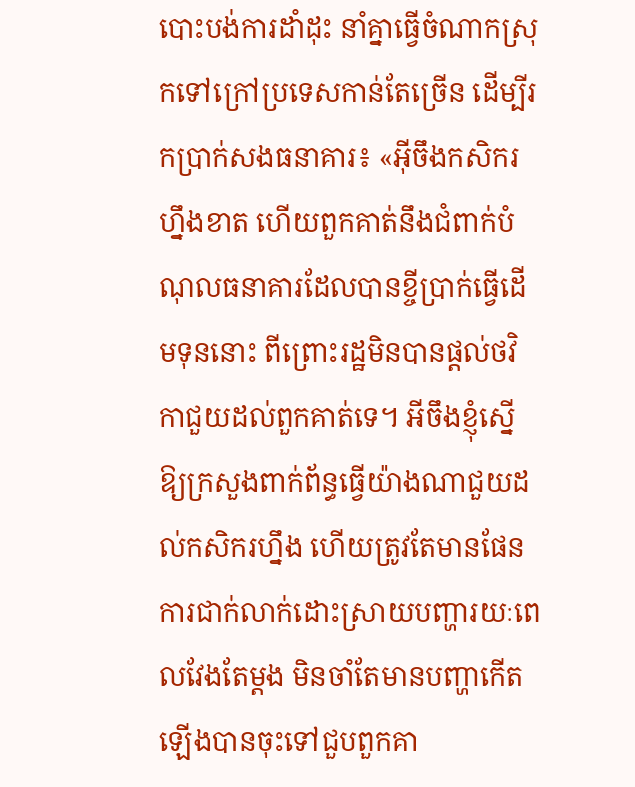បោះបង់ការដាំដុះ នាំគ្នាធ្វើចំណាកស្រុកទៅក្រៅប្រទេសកាន់តែច្រើន ដើម្បីរកប្រាក់សងធនាគារ៖ «អ៊ីចឹងកសិករហ្នឹងខាត ហើយពួកគាត់នឹងជំពាក់បំណុលធនាគារដែលបានខ្ចីប្រាក់ធ្វើដើមទុននោះ ពីព្រោះរដ្ឋមិនបានផ្ដល់ថវិកាជួយដល់ពួកគាត់ទេ។ អីចឹងខ្ញុំស្នើឱ្យក្រសួងពាក់ព័ន្ធធ្វើយ៉ាងណាជួយដល់កសិករហ្នឹង ហើយត្រូវតែមានផែនការជាក់លាក់ដោះស្រាយបញ្ហារយៈពេលវែងតែម្ដង មិនចាំតែមានបញ្ហាកើតឡើងបានចុះទៅជួបពួកគា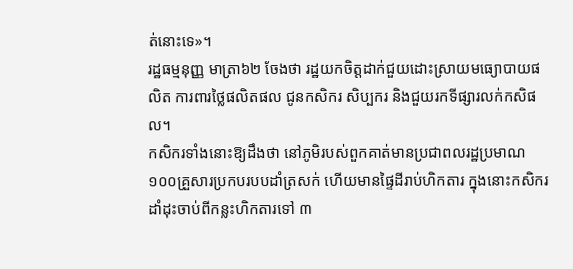ត់នោះទេ»។
រដ្ឋធម្មនុញ្ញ មាត្រា៦២ ចែងថា រដ្ឋយកចិត្តដាក់ជួយដោះស្រាយមធ្យោបាយផលិត ការពារថ្លៃផលិតផល ជូនកសិករ សិប្បករ និងជួយរកទីផ្សារលក់កសិផល។
កសិករទាំងនោះឱ្យដឹងថា នៅភូមិរបស់ពួកគាត់មានប្រជាពលរដ្ឋប្រមាណ ១០០គ្រួសារប្រកបរបបដាំត្រសក់ ហើយមានផ្ទៃដីរាប់ហិកតារ ក្នុងនោះកសិករដាំដុះចាប់ពីកន្លះហិកតារទៅ ៣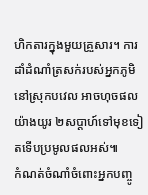ហិកតារក្នុងមួយគ្រួសារ។ ការដាំដំណាំត្រសក់របស់អ្នកភូមិនៅស្រុកបវេល អាចហុចផលយ៉ាងយូរ ២សប្ដាហ៍ទៅមុខទៀតទើបប្រមូលផលអស់៕
កំណត់ចំណាំចំពោះអ្នកបញ្ចូ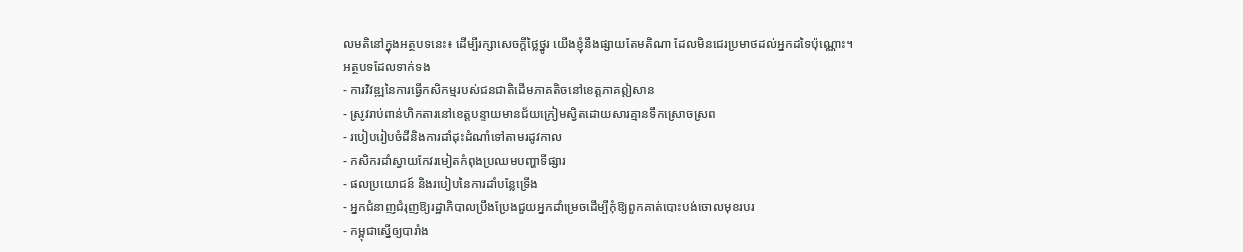លមតិនៅក្នុងអត្ថបទនេះ៖ ដើម្បីរក្សាសេចក្ដីថ្លៃថ្នូរ យើងខ្ញុំនឹងផ្សាយតែមតិណា ដែលមិនជេរប្រមាថដល់អ្នកដទៃប៉ុណ្ណោះ។
អត្ថបទដែលទាក់ទង
- ការវិវឌ្ឍនៃការធ្វើកសិកម្មរបស់ជនជាតិដើមភាគតិចនៅខេត្តភាគឦសាន
- ស្រូវរាប់ពាន់ហិកតារនៅខេត្តបន្ទាយមានជ័យក្រៀមស្វិតដោយសារគ្មានទឹកស្រោចស្រព
- របៀបរៀបចំដីនិងការដាំដុះដំណាំទៅតាមរដូវកាល
- កសិករដាំស្វាយកែវរមៀតកំពុងប្រឈមបញ្ហាទីផ្សារ
- ផលប្រយោជន៍ និងរបៀបនៃការដាំបន្លែទ្រើង
- អ្នកជំនាញជំរុញឱ្យរដ្ឋាភិបាលប្រឹងប្រែងជួយអ្នកដាំម្រេចដើម្បីកុំឱ្យពួកគាត់បោះបង់ចោលមុខរបរ
- កម្ពុជាស្នើឲ្យបារាំង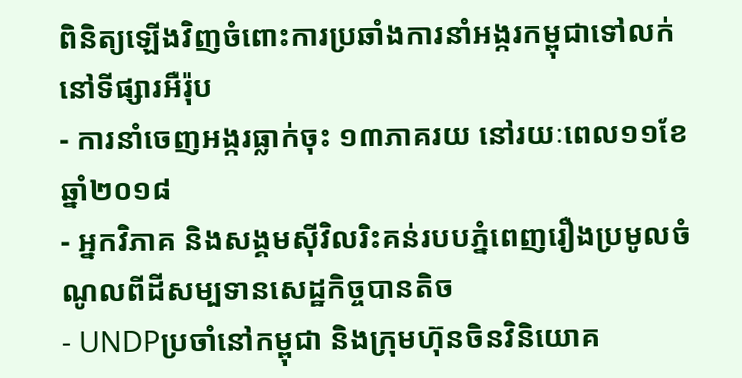ពិនិត្យឡើងវិញចំពោះការប្រឆាំងការនាំអង្ករកម្ពុជាទៅលក់នៅទីផ្សារអឺរ៉ុប
- ការនាំចេញអង្ករធ្លាក់ចុះ ១៣ភាគរយ នៅរយៈពេល១១ខែឆ្នាំ២០១៨
- អ្នកវិភាគ និងសង្គមស៊ីវិលរិះគន់របបភ្នំពេញរឿងប្រមូលចំណូលពីដីសម្បទានសេដ្ឋកិច្ចបានតិច
- UNDPប្រចាំនៅកម្ពុជា និងក្រុមហ៊ុនចិនវិនិយោគ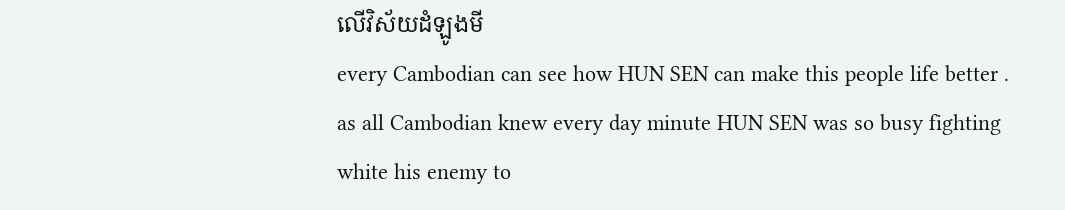លើវិស័យដំឡូងមី
every Cambodian can see how HUN SEN can make this people life better . as all Cambodian knew every day minute HUN SEN was so busy fighting white his enemy to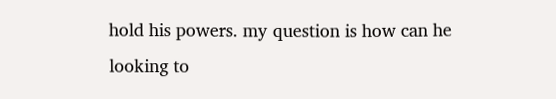hold his powers. my question is how can he looking to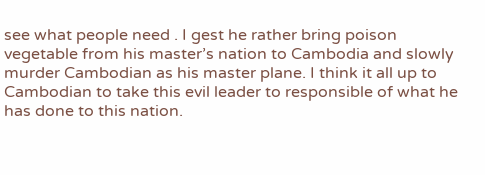see what people need . I gest he rather bring poison vegetable from his master’s nation to Cambodia and slowly murder Cambodian as his master plane. I think it all up to Cambodian to take this evil leader to responsible of what he has done to this nation.